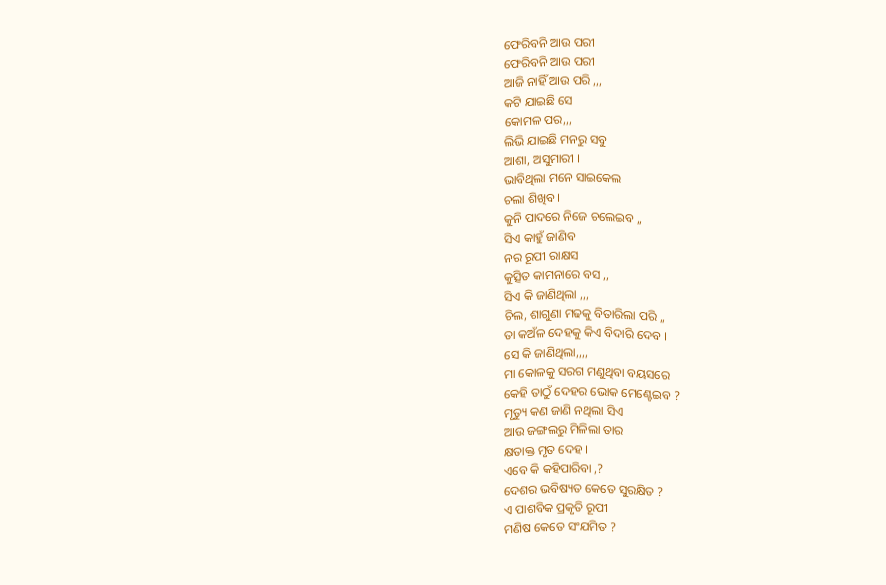ଫେରିବନି ଆଉ ପରୀ
ଫେରିବନି ଆଉ ପରୀ
ଆଜି ନାହିଁ ଆଉ ପରି ,,,
କଟି ଯାଇଛି ସେ
କୋମଳ ପର,,,
ଲିଭି ଯାଇଛି ମନରୁ ସବୁ
ଆଶା, ଅସୁମାରୀ ।
ଭାବିଥିଲା ମନେ ସାଇକେଲ
ଚଲା ଶିଖିବ ।
କୁନି ପାଦରେ ନିଜେ ଚଲେଇବ ,,
ସିଏ କାହୁଁ ଜାଣିବ
ନର ରୂପୀ ରାକ୍ଷସ
କୁତ୍ସିତ କାମନାରେ ବସ ,,
ସିଏ କି ଜାଣିଥିଲା ,,,
ଚିଲ, ଶାଗୁଣା ମଢକୁ ବିତାରିଲା ପରି ,,
ତା କଅଁଳ ଦେହକୁ କିଏ ବିଦାରି ଦେବ ।
ସେ କି ଜାଣିଥିଲା,,,,
ମା କୋଳକୁ ସରଗ ମଣୁଥିବା ବୟସରେ
କେହି ତାଠୁଁ ଦେହର ଭୋକ ମେଣ୍ଟେଇବ ?
ମୃତ୍ୟୁ କଣ ଜାଣି ନଥିଲା ସିଏ
ଆଉ ଜଙ୍ଗଲରୁ ମିଳିଲା ତାର
କ୍ଷତାକ୍ତ ମୃତ ଦେହ ।
ଏବେ କି କହିପାରିବା ,?
ଦେଶର ଭବିଷ୍ୟତ କେତେ ସୁରକ୍ଷିତ ?
ଏ ପାଶବିକ ପ୍ରକୃତି ରୂପୀ
ମଣିଷ କେତେ ସଂଯମିତ ?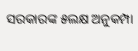ସରକାରଙ୍କ ୫ଲକ୍ଷ ଅନୁକମ୍ପା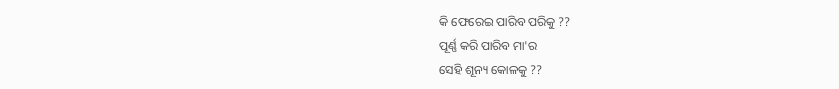କି ଫେରେଇ ପାରିବ ପରିକୁ ??
ପୂର୍ଣ୍ଣ କରି ପାରିବ ମା'ର
ସେହି ଶୂନ୍ୟ କୋଳକୁ ??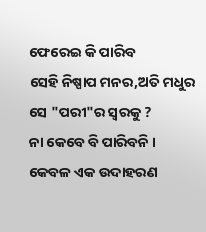ଫେରେଇ କି ପାରିବ
ସେହି ନିଷ୍ପାପ ମନର,ଅତି ମଧୁର
ସେ "ପରୀ"ର ସ୍ବରକୁ ?
ନା କେବେ ବି ପାରିବନି ।
କେବଳ ଏକ ଉଦାହରଣ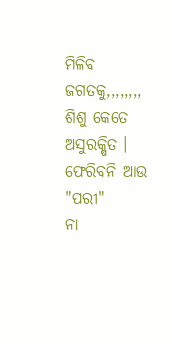ମିଳିବ
ଜଗତକୁ,,,,,,,,
ଶିଶୁ କେତେ ଅସୁରକ୍ଷିତ ।
ଫେରିବନି ଆଉ "ପରୀ"
ନା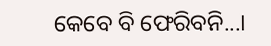କେବେ ବି ଫେରିବନି...।